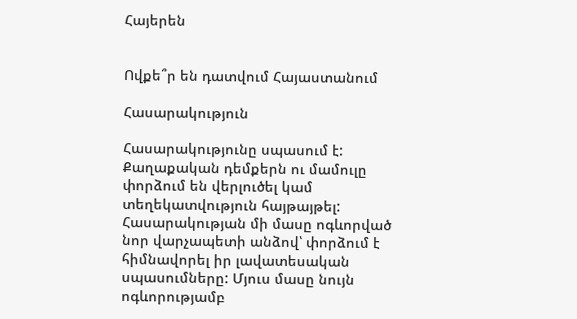Հայերեն


Ովքե՞ր են դատվում Հայաստանում

Հասարակություն

Հասարակությունը սպասում է: Քաղաքական դեմքերն ու մամուլը փորձում են վերլուծել կամ տեղեկատվություն հայթայթել: Հասարակության մի մասը ոգևորված նոր վարչապետի անձով՝ փորձում է հիմնավորել իր լավատեսական սպասումները: Մյուս մասը նույն ոգևորությամբ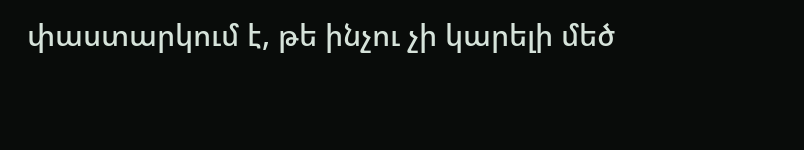փաստարկում է, թե ինչու չի կարելի մեծ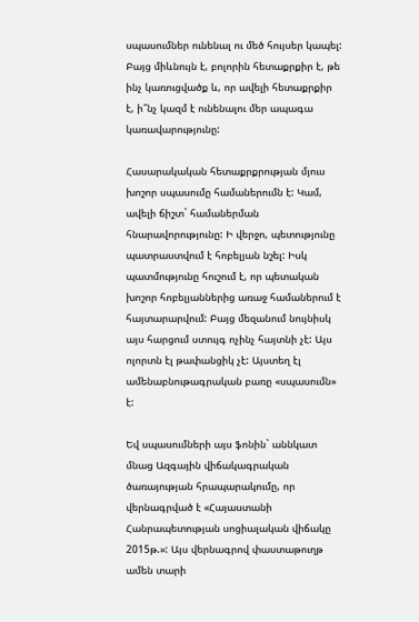սպասումներ ունենալ ու մեծ հույսեր կապել: Բայց միևնույն է, բոլորին հետաքրքիր է, թե ինչ կառուցվածք և, որ ավելի հետաքրքիր է, ի՞նչ կազմ է ունենալու մեր ապագա կառավարությունը:

Հասարակական հետաքրքրության մյուս խոշոր սպասումը համաներումն է: Կամ, ավելի ճիշտ` համաներման հնարավորությունը: Ի վերջո, պետությունը պատրաստվում է հոբելյան նշել: Իսկ պատմությունը հուշում է, որ պետական խոշոր հոբելյաններից առաջ համաներում է հայտարարվում: Բայց մեզանում նույնիսկ այս հարցում ստույգ ոչինչ հայտնի չէ: Այս ոլորտն էլ թափանցիկ չէ: Այստեղ էլ ամենաբնութագրական բառը «սպասումն» է:

Եվ սպասումների այս ֆոնին` աննկատ մնաց Ազգային վիճակագրական ծառայության հրապարակումը, որ վերնագրված է «Հայաստանի Հանրապետության սոցիալական վիճակը 2015թ.»: Այս վերնագրով փաստաթուղթ ամեն տարի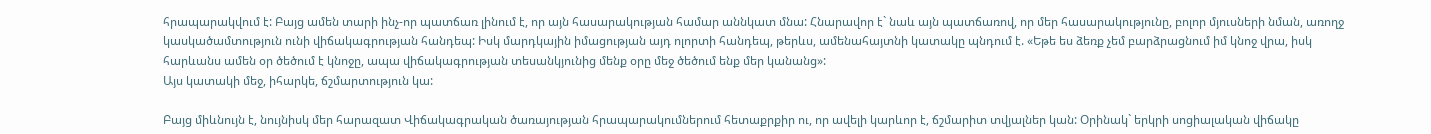հրապարակվում է: Բայց ամեն տարի ինչ-որ պատճառ լինում է, որ այն հասարակության համար աննկատ մնա: Հնարավոր է` նաև այն պատճառով, որ մեր հասարակությունը, բոլոր մյուսների նման, առողջ կասկածամտություն ունի վիճակագրության հանդեպ: Իսկ մարդկային իմացության այդ ոլորտի հանդեպ, թերևս, ամենահայտնի կատակը պնդում է. «Եթե ես ձեռք չեմ բարձրացնում իմ կնոջ վրա, իսկ հարևանս ամեն օր ծեծում է կնոջը, ապա վիճակագրության տեսանկյունից մենք օրը մեջ ծեծում ենք մեր կանանց»:
Այս կատակի մեջ, իհարկե, ճշմարտություն կա:

Բայց միևնույն է, նույնիսկ մեր հարազատ Վիճակագրական ծառայության հրապարակումներում հետաքրքիր ու, որ ավելի կարևոր է, ճշմարիտ տվյալներ կան: Օրինակ` երկրի սոցիալական վիճակը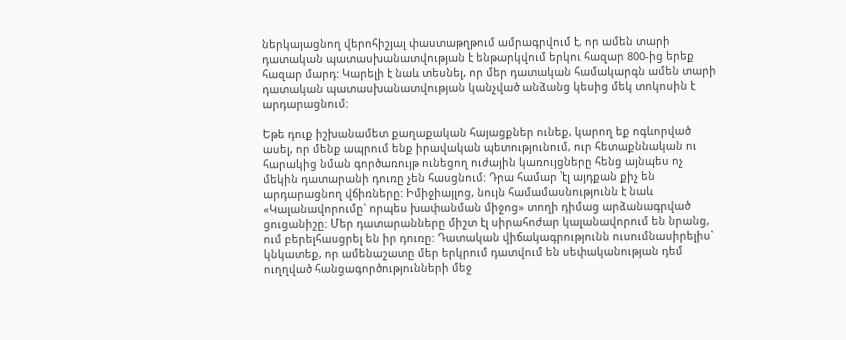ներկայացնող վերոհիշյալ փաստաթղթում ամրագրվում է, որ ամեն տարի դատական պատասխանատվության է ենթարկվում երկու հազար 800-ից երեք հազար մարդ: Կարելի է նաև տեսնել, որ մեր դատական համակարգն ամեն տարի դատական պատասխանատվության կանչված անձանց կեսից մեկ տոկոսին է արդարացնում:

Եթե դուք իշխանամետ քաղաքական հայացքներ ունեք, կարող եք ոգևորված ասել, որ մենք ապրում ենք իրավական պետությունում, ուր հետաքննական ու հարակից նման գործառույթ ունեցող ուժային կառույցները հենց այնպես ոչ մեկին դատարանի դուռը չեն հասցնում: Դրա համար ՝էլ այդքան քիչ են արդարացնող վճիռները: Իմիջիայլոց, նույն համամասնությունն է նաև «Կալանավորումը` որպես խափանման միջոց» տողի դիմաց արձանագրված ցուցանիշը: Մեր դատարանները միշտ էլ սիրահոժար կալանավորում են նրանց, ում բերելհասցրել են իր դուռը: Դատական վիճակագրությունն ուսումնասիրելիս` կնկատեք, որ ամենաշատը մեր երկրում դատվում են սեփականության դեմ ուղղված հանցագործությունների մեջ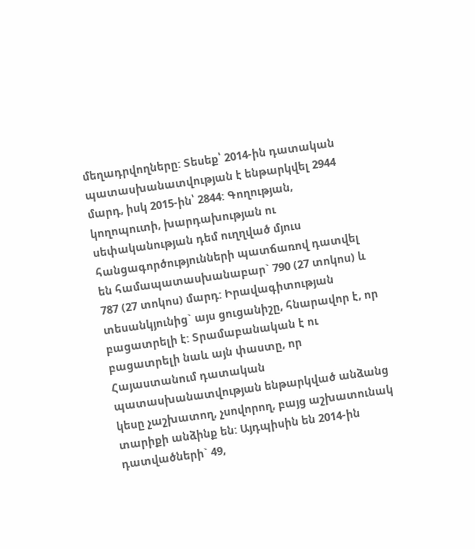մեղադրվողները: Տեսեք՝ 2014-ին դատական պատասխանատվության է ենթարկվել 2944 մարդ, իսկ 2015-ին՝ 2844: Գողության, կողոպուտի, խարդախության ու սեփականության դեմ ուղղված մյուս հանցագործությունների պատճառով դատվել են համապատասխանաբար` 790 (27 տոկոս) և 787 (27 տոկոս) մարդ: Իրավագիտության տեսանկյունից` այս ցուցանիշը, հնարավոր է, որ բացատրելի է: Տրամաբանական է ու բացատրելի նաև այն փաստը, որ Հայաստանում դատական պատասխանատվության ենթարկված անձանց կեսը չաշխատող, չսովորող, բայց աշխատունակ տարիքի անձինք են: Այդպիսին են 2014-ին դատվածների` 49,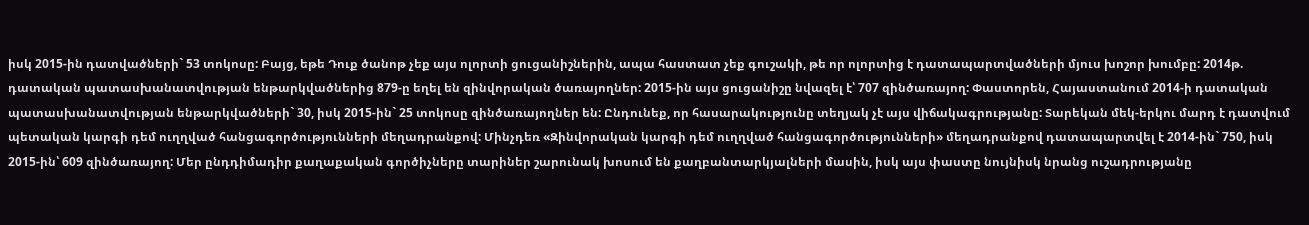իսկ 2015-ին դատվածների` 53 տոկոսը: Բայց, եթե Դուք ծանոթ չեք այս ոլորտի ցուցանիշներին, ապա հաստատ չեք գուշակի, թե որ ոլորտից է դատապարտվածների մյուս խոշոր խումբը: 2014թ. դատական պատասխանատվության ենթարկվածներից 879-ը եղել են զինվորական ծառայողներ: 2015-ին այս ցուցանիշը նվազել է՝ 707 զինծառայող: Փաստորեն, Հայաստանում 2014-ի դատական պատասխանատվության ենթարկվածների` 30, իսկ 2015-ին` 25 տոկոսը զինծառայողներ են: Ընդունեք, որ հասարակությունը տեղյակ չէ այս վիճակագրությանը: Տարեկան մեկ-երկու մարդ է դատվում պետական կարգի դեմ ուղղված հանցագործությունների մեղադրանքով: Մինչդեռ «Զինվորական կարգի դեմ ուղղված հանցագործությունների» մեղադրանքով դատապարտվել է 2014-ին` 750, իսկ 2015-ին՝ 609 զինծառայող: Մեր ընդդիմադիր քաղաքական գործիչները տարիներ շարունակ խոսում են քաղբանտարկյալների մասին, իսկ այս փաստը նույնիսկ նրանց ուշադրությանը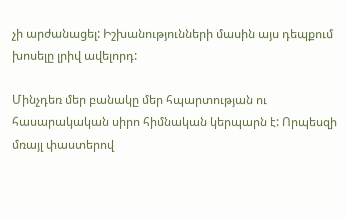չի արժանացել: Իշխանությունների մասին այս դեպքում խոսելը լրիվ ավելորդ:

Մինչդեռ մեր բանակը մեր հպարտության ու հասարակական սիրո հիմնական կերպարն է: Որպեսզի մռայլ փաստերով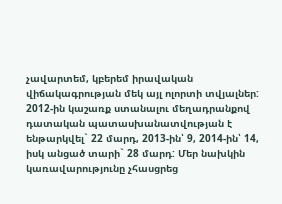չավարտեմ, կբերեմ իրավական վիճակագրության մեկ այլ ոլորտի տվյալներ: 2012-ին կաշառք ստանալու մեղադրանքով դատական պատասխանատվության է ենթարկվել` 22 մարդ, 2013-ին՝ 9, 2014-ին՝ 14, իսկ անցած տարի` 28 մարդ: Մեր նախկին կառավարությունը չհասցրեց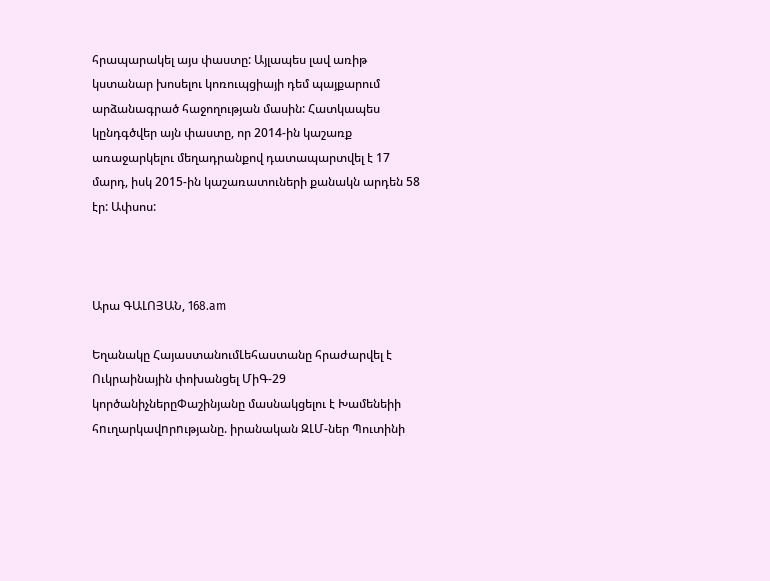հրապարակել այս փաստը: Այլապես լավ առիթ կստանար խոսելու կոռուպցիայի դեմ պայքարում արձանագրած հաջողության մասին: Հատկապես կընդգծվեր այն փաստը, որ 2014-ին կաշառք առաջարկելու մեղադրանքով դատապարտվել է 17 մարդ, իսկ 2015-ին կաշառատուների քանակն արդեն 58 էր: Ափսոս:



Արա ԳԱԼՈՅԱՆ, 168.am

Եղանակը ՀայաստանումԼեհաստանը հրաժարվել է Ուկրաինային փոխանցել ՄիԳ-29 կործանիչներըՓաշինյանը մասնակցելու է Խամենեիի հnւղարկավnրnւթյանը. իրանական ԶԼՄ-ներ Պուտինի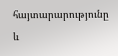հայտարարությունը և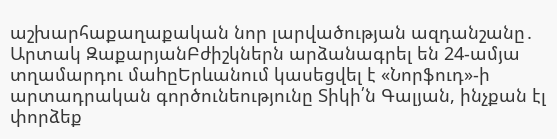աշխարհաքաղաքական նոր լարվածության ազդանշանը․ Արտակ ԶաքարյանԲժիշկներն արձանագրել են 24-ամյա տղամարդու մաhըԵրևանում կասեցվել է «Նորֆուդ»-ի արտադրական գործունեությունը Տիկի՛ն Գալյան, ինչքան էլ փորձեք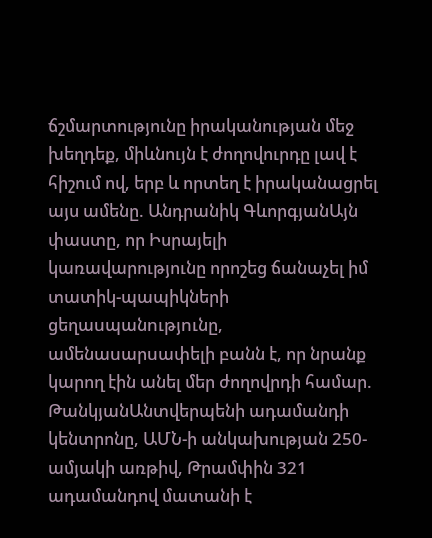ճշմարտությունը իրականության մեջ խեղդեք, միևնույն է ժողովուրդը լավ է հիշում ով, երբ և որտեղ է իրականացրել այս ամենը. Անդրանիկ ԳևորգյանԱյն փաստը, որ Իսրայելի կառավարությունը որոշեց ճանաչել իմ տատիկ-պապիկների ցեղաuպանnւթյnւնը, ամենաuարuափելի բանն է, որ նրանք կարող էին անել մեր ժողովրդի համար. ԹանկյանԱնտվերպենի ադամանդի կենտրոնը, ԱՄՆ-ի անկախության 250-ամյակի առթիվ, Թրամփին 321 ադամանդով մատանի է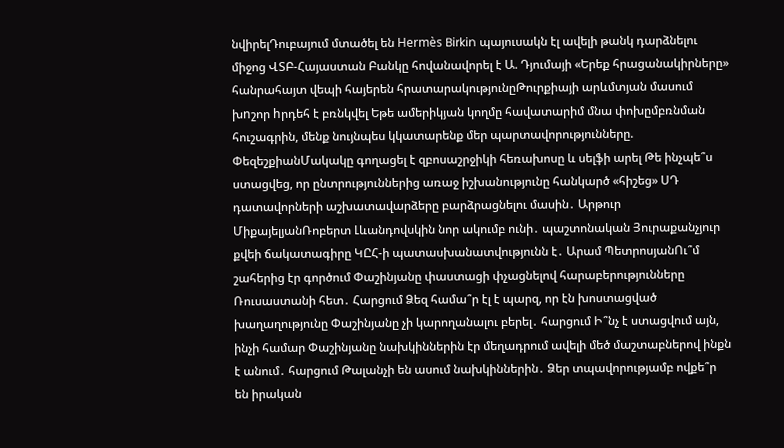նվիրելԴուբայում մտածել են Hermès Birkin պայուսակն էլ ավելի թանկ դարձնելու միջոց ՎՏԲ-Հայաստան Բանկը հովանավորել է Ա. Դյումայի «Երեք հրացանակիրները» հանրահայտ վեպի հայերեն հրատարակությունըԹուրքիայի արևմտյան մասում խnշոր hրդեհ է բռնկվել Եթե ամերիկյան կողմը հավատարիմ մնա փոխըմբռնման հուշագրին, մենք նույնպես կկատարենք մեր պարտավորությունները. ՓեզեշքիանՄակակը գողացել է զբոսաշրջիկի հեռախոսը և սելֆի արել Թե ինչպե՞ս ստացվեց, որ ընտրություններից առաջ իշխանությունը հանկարծ «հիշեց» ՍԴ դատավորների աշխատավարձերը բարձրացնելու մասին․ Արթուր ՄիքայելյանՌոբերտ Լևանդովսկին նոր ակումբ ունի․ պաշտոնական Յուրաքանչյուր քվեի ճակատագիրը ԿԸՀ-ի պատասխանատվությունն է․ Արամ ՊետրոսյանՈւ՞մ շահերից էր գործում Փաշինյանը փաստացի փչացնելով հարաբերությունները Ռուսաստանի հետ․ Հարցում Ձեզ համա՞ր էլ է պարզ, որ էն խոստացված խաղաղությունը Փաշինյանը չի կարողանալու բերել․ հարցում Ի՞նչ է ստացվում այն, ինչի համար Փաշինյանը նախկիններին էր մեղադրում ավելի մեծ մաշտաբներով ինքն է անում․ հարցում Թալանչի են ասում նախկիններին․ Ձեր տպավորությամբ ովքե՞ր են իրական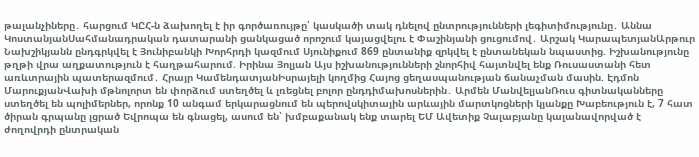թալանչիները․ հարցում ԿԸՀ-ն ձախողել է իր գործառույթը՝ կասկածի տակ դնելով ընտրությունների լեգիտիմությունը․ Աննա ԿոստանյանՍահմանադրական դատարանի ցանկացած որոշում կայացվելու է Փաշինյանի ցուցումով․ Արշակ ԿարապետյանԱրթուր Նախշիկյանն ընդգրկվել է Յունիբանկի Խորհրդի կազմում Սյունիքում 869 ընտանիք զրկվել է ընտանեկան նպաստից. Իշխանությունը թղթի վրա աղքատություն է հաղթահարում. Իրինա Յոլյան Այս իշխանությունների շնորհիվ հայտնվել ենք Ռուսաստանի հետ առևտրային պատերազմում․ Հրայր ԿամենդատյանԻսրայելի կողմից Հայոց ցեղասպանության ճանաչման մասին. Էդմոն ՄարուքյանՎախի մթնոլորտ են փորձում ստեղծել և լռեցնել բոլոր ընդդիմախոսներին․ Արմեն ՄանվելյանՌուս գիտնականները ստեղծել են պոլիմերներ, որոնք 10 անգամ երկարացնում են պերովսկիտային արևային մարտկոցների կյանքը Խաբեություն է, 7 հատ ծիրան գրպանը լցրած Եվրոպա են գնացել, ասում են՝ խմբաքանակ ենք տարել ԵՄ Ավետիք Չալաբյանը կալանավորված է ժողովրդի ընտրական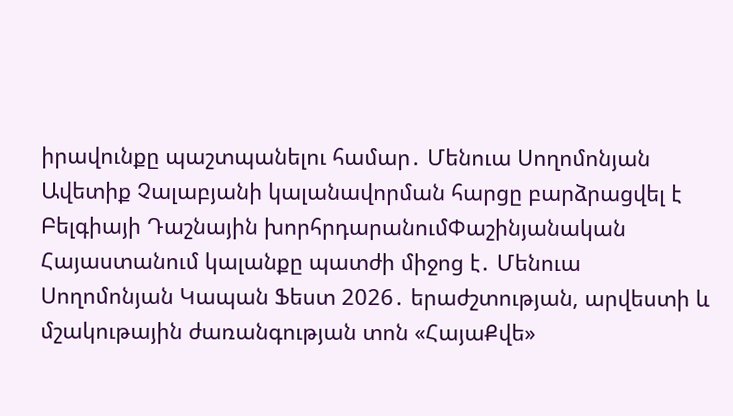իրավունքը պաշտպանելու համար․ Մենուա Սողոմոնյան Ավետիք Չալաբյանի կալանավորման հարցը բարձրացվել է Բելգիայի Դաշնային խորհրդարանումՓաշինյանական Հայաստանում կալանքը պատժի միջոց է․ Մենուա Սողոմոնյան Կապան Ֆեստ 2026․ երաժշտության, արվեստի և մշակութային ժառանգության տոն «ՀայաՔվե»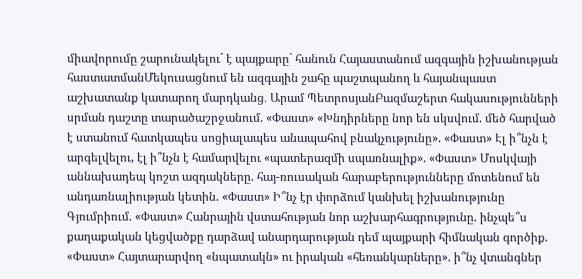միավորումը շարունակելու´ է պայքարը` հանուն Հայաստանում ազգային իշխանության հաստատմանՄեկուսացնում են ազգային շահը պաշտպանող և հայանպաստ աշխատանք կատարող մարդկանց․ Արամ ՊետրոսյանԲազմաշերտ հակասությունների սրման դաշտը տարածաշրջանում. «Փաստ» «Խնդիրները նոր են սկսվում. մեծ հարված է ստանում հատկապես սոցիալապես անապահով բնակչությունը». «Փաստ» Էլ ի՞նչն է արգելվելու, էլ ի՞նչն է համարվելու «պատերազմի սպառնալիք». «Փաստ» Մոսկվայի աննախադեպ կոշտ ազդակները. հայ-ռուսական հարաբերությունները մոտենում են անդառնալիության կետին. «Փաստ» Ի՞նչ էր փորձում կանխել իշխանությունը Գյումրիում. «Փաստ» Հանրային վստահության նոր աշխարհագրությունը. ինչպե՞ս քաղաքական կեցվածքը դարձավ անարդարության դեմ պայքարի հիմնական գործիք. «Փաստ» Հայտարարվող «նպատակն» ու իրական «հեռանկարները». ի՞նչ վտանգներ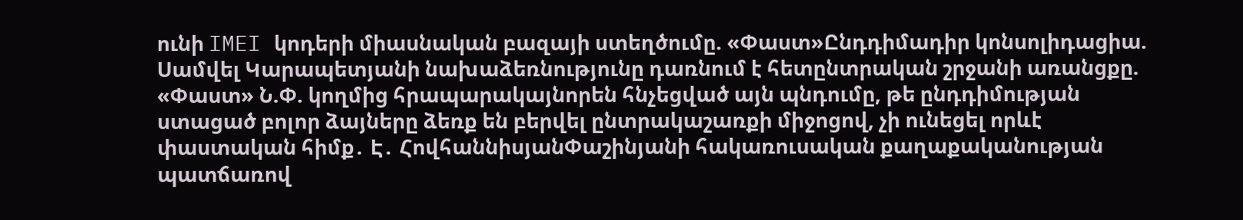ունի IMEI կոդերի միասնական բազայի ստեղծումը. «Փաստ»Ընդդիմադիր կոնսոլիդացիա. Սամվել Կարապետյանի նախաձեռնությունը դառնում է հետընտրական շրջանի առանցքը. «Փաստ» Ն.Փ. կողմից հրապարակայնորեն հնչեցված այն պնդումը, թե ընդդիմության ստացած բոլոր ձայները ձեռք են բերվել ընտրակաշառքի միջոցով, չի ունեցել որևէ փաստական հիմք․ Է․ ՀովհաննիսյանՓաշինյանի հակառուսական քաղաքականության պատճառով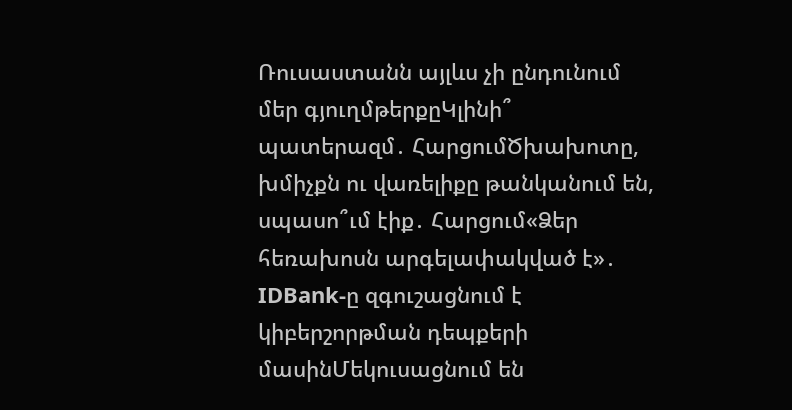Ռուսաստանն այլևս չի ընդունում մեր գյուղմթերքըԿլինի՞ պատերազմ․ ՀարցումԾխախոտը, խմիչքն ու վառելիքը թանկանում են, սպասո՞ւմ էիք․ Հարցում«Ձեր հեռախոսն արգելափակված է»․ IDBank-ը զգուշացնում է կիբերշորթման դեպքերի մասինՄեկուսացնում են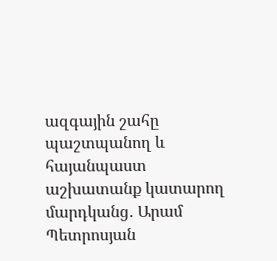ազգային շահը պաշտպանող և հայանպաստ աշխատանք կատարող մարդկանց․ Արամ Պետրոսյան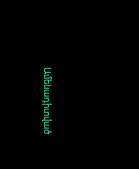Ամենադիտված